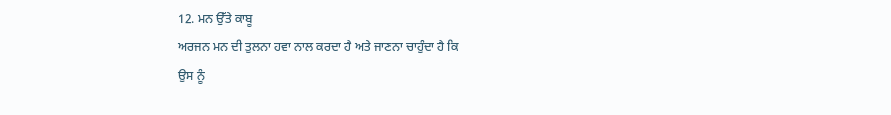12. ਮਨ ਉੱਤੇ ਕਾਬੂ
ਅਰਜਨ ਮਨ ਦੀ ਤੁਲਨਾ ਹਵਾ ਨਾਲ ਕਰਦਾ ਹੈ ਅਤੇ ਜਾਣਨਾ ਚਾਹੁੰਦਾ ਹੈ ਕਿ
ਉਸ ਨੂੰ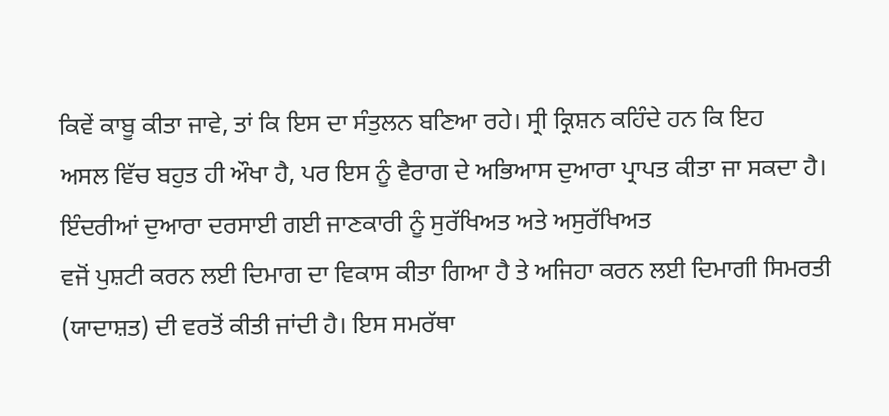ਕਿਵੇਂ ਕਾਬੂ ਕੀਤਾ ਜਾਵੇ, ਤਾਂ ਕਿ ਇਸ ਦਾ ਸੰਤੁਲਨ ਬਣਿਆ ਰਹੇ। ਸ੍ਰੀ ਕ੍ਰਿਸ਼ਨ ਕਹਿੰਦੇ ਹਨ ਕਿ ਇਹ
ਅਸਲ ਵਿੱਚ ਬਹੁਤ ਹੀ ਔਖਾ ਹੈ, ਪਰ ਇਸ ਨੂੰ ਵੈਰਾਗ ਦੇ ਅਭਿਆਸ ਦੁਆਰਾ ਪ੍ਰਾਪਤ ਕੀਤਾ ਜਾ ਸਕਦਾ ਹੈ।
ਇੰਦਰੀਆਂ ਦੁਆਰਾ ਦਰਸਾਈ ਗਈ ਜਾਣਕਾਰੀ ਨੂੰ ਸੁਰੱਖਿਅਤ ਅਤੇ ਅਸੁਰੱਖਿਅਤ
ਵਜੋਂ ਪੁਸ਼ਟੀ ਕਰਨ ਲਈ ਦਿਮਾਗ ਦਾ ਵਿਕਾਸ ਕੀਤਾ ਗਿਆ ਹੈ ਤੇ ਅਜਿਹਾ ਕਰਨ ਲਈ ਦਿਮਾਗੀ ਸਿਮਰਤੀ
(ਯਾਦਾਸ਼ਤ) ਦੀ ਵਰਤੋਂ ਕੀਤੀ ਜਾਂਦੀ ਹੈ। ਇਸ ਸਮਰੱਥਾ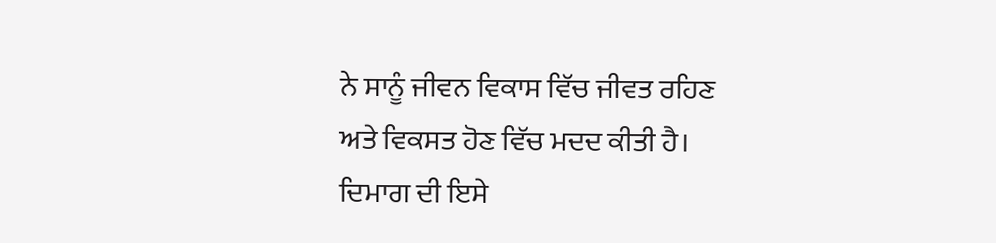ਨੇ ਸਾਨੂੰ ਜੀਵਨ ਵਿਕਾਸ ਵਿੱਚ ਜੀਵਤ ਰਹਿਣ
ਅਤੇ ਵਿਕਸਤ ਹੋਣ ਵਿੱਚ ਮਦਦ ਕੀਤੀ ਹੈ।
ਦਿਮਾਗ ਦੀ ਇਸੇ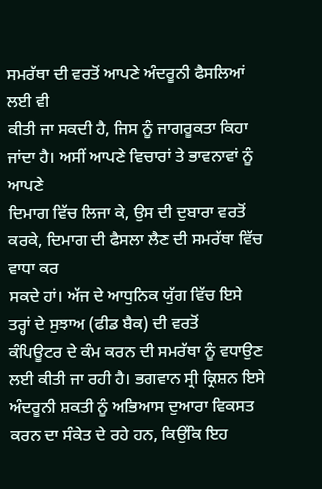ਸਮਰੱਥਾ ਦੀ ਵਰਤੋਂ ਆਪਣੇ ਅੰਦਰੂਨੀ ਫੈਸਲਿਆਂ ਲਈ ਵੀ
ਕੀਤੀ ਜਾ ਸਕਦੀ ਹੈ, ਜਿਸ ਨੂੰ ਜਾਗਰੂਕਤਾ ਕਿਹਾ ਜਾਂਦਾ ਹੈ। ਅਸੀਂ ਆਪਣੇ ਵਿਚਾਰਾਂ ਤੇ ਭਾਵਨਾਵਾਂ ਨੂੰ ਆਪਣੇ
ਦਿਮਾਗ ਵਿੱਚ ਲਿਜਾ ਕੇ, ਉਸ ਦੀ ਦੁਬਾਰਾ ਵਰਤੋਂ ਕਰਕੇ, ਦਿਮਾਗ ਦੀ ਫੈਸਲਾ ਲੈਣ ਦੀ ਸਮਰੱਥਾ ਵਿੱਚ ਵਾਧਾ ਕਰ
ਸਕਦੇ ਹਾਂ। ਅੱਜ ਦੇ ਆਧੁਨਿਕ ਯੁੱਗ ਵਿੱਚ ਇਸੇ ਤਰ੍ਹਾਂ ਦੇ ਸੁਝਾਅ (ਫੀਡ ਬੈਕ) ਦੀ ਵਰਤੋਂ
ਕੰਪਿਊਟਰ ਦੇ ਕੰਮ ਕਰਨ ਦੀ ਸਮਰੱਥਾ ਨੂੰ ਵਧਾਉਣ ਲਈ ਕੀਤੀ ਜਾ ਰਹੀ ਹੈ। ਭਗਵਾਨ ਸ੍ਰੀ ਕ੍ਰਿਸ਼ਨ ਇਸੇ
ਅੰਦਰੂਨੀ ਸ਼ਕਤੀ ਨੂੰ ਅਭਿਆਸ ਦੁਆਰਾ ਵਿਕਸਤ ਕਰਨ ਦਾ ਸੰਕੇਤ ਦੇ ਰਹੇ ਹਨ, ਕਿਉਂਕਿ ਇਹ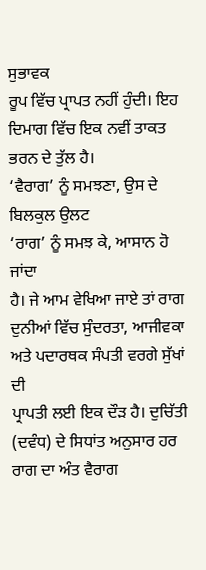ਸੁਭਾਵਕ
ਰੂਪ ਵਿੱਚ ਪ੍ਰਾਪਤ ਨਹੀਂ ਹੁੰਦੀ। ਇਹ ਦਿਮਾਗ ਵਿੱਚ ਇਕ ਨਵੀਂ ਤਾਕਤ ਭਰਨ ਦੇ ਤੁੱਲ ਹੈ।
‘ਵੈਰਾਗ’ ਨੂੰ ਸਮਝਣਾ, ਉਸ ਦੇ ਬਿਲਕੁਲ ਉਲਟ
‘ਰਾਗ’ ਨੂੰ ਸਮਝ ਕੇ, ਆਸਾਨ ਹੋ ਜਾਂਦਾ
ਹੈ। ਜੇ ਆਮ ਵੇਖਿਆ ਜਾਏ ਤਾਂ ਰਾਗ ਦੁਨੀਆਂ ਵਿੱਚ ਸੁੰਦਰਤਾ, ਆਜੀਵਕਾ ਅਤੇ ਪਦਾਰਥਕ ਸੰਪਤੀ ਵਰਗੇ ਸੁੱਖਾਂ ਦੀ
ਪ੍ਰਾਪਤੀ ਲਈ ਇਕ ਦੌੜ ਹੈ। ਦੁਚਿੱਤੀ (ਦਵੰਧ) ਦੇ ਸਿਧਾਂਤ ਅਨੁਸਾਰ ਹਰ ਰਾਗ ਦਾ ਅੰਤ ਵੈਰਾਗ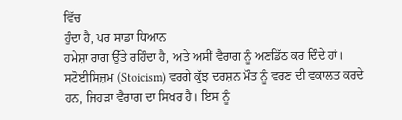ਵਿੱਚ
ਹੁੰਦਾ ਹੈ, ਪਰ ਸਾਡਾ ਧਿਆਨ
ਹਮੇਸ਼ਾ ਰਾਗ ਉੱਤੇ ਰਹਿੰਦਾ ਹੈ, ਅਤੇ ਅਸੀਂ ਵੈਰਾਗ ਨੂੰ ਅਣਡਿੱਠ ਕਰ ਦਿੰਦੇ ਹਾਂ।
ਸਟੋਈਸਿਜ਼ਮ (Stoicism) ਵਰਗੇ ਕੁੱਝ ਦਰਸ਼ਨ ਮੌਤ ਨੂੰ ਵਰਣ ਦੀ ਵਕਾਲਤ ਕਰਦੇ ਹਨ, ਜਿਹੜਾ ਵੈਰਾਗ ਦਾ ਸਿਖਰ ਹੈ। ਇਸ ਨੂੰ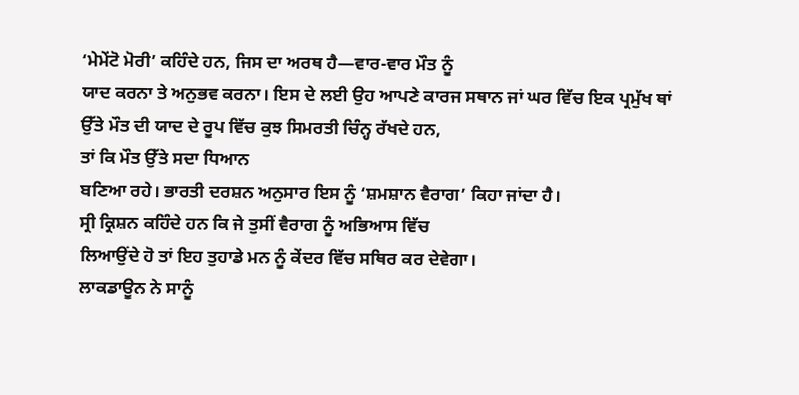‘ਮੇਮੇਂਟੋ ਮੋਰੀ’ ਕਹਿੰਦੇ ਹਨ, ਜਿਸ ਦਾ ਅਰਥ ਹੈ—ਵਾਰ-ਵਾਰ ਮੌਤ ਨੂੰ
ਯਾਦ ਕਰਨਾ ਤੇ ਅਨੁਭਵ ਕਰਨਾ। ਇਸ ਦੇ ਲਈ ਉਹ ਆਪਣੇ ਕਾਰਜ ਸਥਾਨ ਜਾਂ ਘਰ ਵਿੱਚ ਇਕ ਪ੍ਰਮੁੱਖ ਥਾਂ
ਉੱਤੇ ਮੌਤ ਦੀ ਯਾਦ ਦੇ ਰੂਪ ਵਿੱਚ ਕੁਝ ਸਿਮਰਤੀ ਚਿੰਨ੍ਹ ਰੱਖਦੇ ਹਨ,
ਤਾਂ ਕਿ ਮੌਤ ਉੱਤੇ ਸਦਾ ਧਿਆਨ
ਬਣਿਆ ਰਹੇ। ਭਾਰਤੀ ਦਰਸ਼ਨ ਅਨੁਸਾਰ ਇਸ ਨੂੰ ‘ਸ਼ਮਸ਼ਾਨ ਵੈਰਾਗ’ ਕਿਹਾ ਜਾਂਦਾ ਹੈ।
ਸ੍ਰੀ ਕ੍ਰਿਸ਼ਨ ਕਹਿੰਦੇ ਹਨ ਕਿ ਜੇ ਤੁਸੀਂ ਵੈਰਾਗ ਨੂੰ ਅਭਿਆਸ ਵਿੱਚ
ਲਿਆਉਂਦੇ ਹੋ ਤਾਂ ਇਹ ਤੁਹਾਡੇ ਮਨ ਨੂੰ ਕੇਂਦਰ ਵਿੱਚ ਸਥਿਰ ਕਰ ਦੇਵੇਗਾ।
ਲਾਕਡਾਊਨ ਨੇ ਸਾਨੂੰ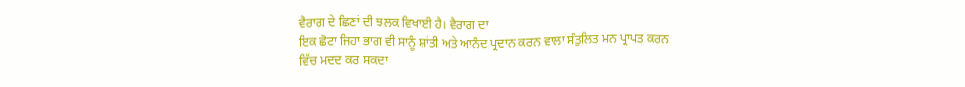ਵੈਰਾਗ ਦੇ ਛਿਣਾਂ ਦੀ ਝਲਕ ਵਿਖਾਈ ਹੈ। ਵੈਰਾਗ ਦਾ
ਇਕ ਛੋਟਾ ਜਿਹਾ ਭਾਗ ਵੀ ਸਾਨੂੰ ਸ਼ਾਂਤੀ ਅਤੇ ਆਨੰਦ ਪ੍ਰਦਾਨ ਕਰਨ ਵਾਲਾ ਸੰਤੁਲਿਤ ਮਨ ਪ੍ਰਾਪਤ ਕਰਨ
ਵਿੱਚ ਮਦਦ ਕਰ ਸਕਦਾ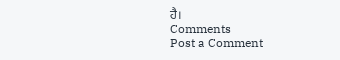ਹੈ।
Comments
Post a Comment